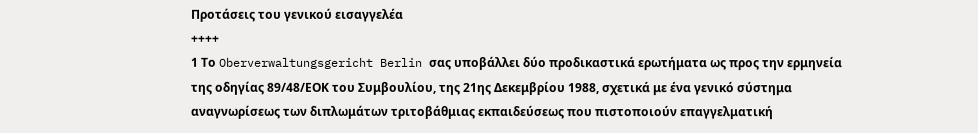Προτάσεις του γενικού εισαγγελέα
++++
1 Το Oberverwaltungsgericht Berlin σας υποβάλλει δύο προδικαστικά ερωτήματα ως προς την ερμηνεία της οδηγίας 89/48/ΕΟΚ του Συμβουλίου, της 21ης Δεκεμβρίου 1988, σχετικά με ένα γενικό σύστημα αναγνωρίσεως των διπλωμάτων τριτοβάθμιας εκπαιδεύσεως που πιστοποιούν επαγγελματική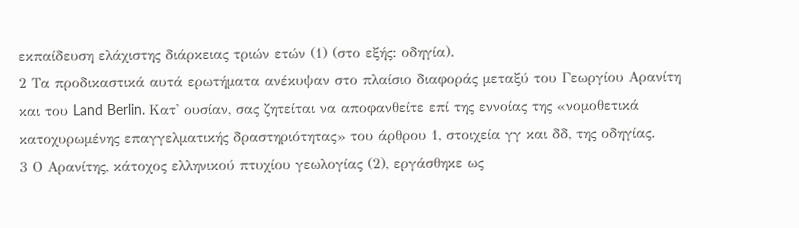εκπαίδευση ελάχιστης διάρκειας τριών ετών (1) (στο εξής: οδηγία).
2 Τα προδικαστικά αυτά ερωτήματα ανέκυψαν στο πλαίσιο διαφοράς μεταξύ του Γεωργίου Αρανίτη και του Land Berlin. Κατ' ουσίαν, σας ζητείται να αποφανθείτε επί της εννοίας της «νομοθετικά κατοχυρωμένης επαγγελματικής δραστηριότητας» του άρθρου 1, στοιχεία γγ και δδ, της οδηγίας.
3 Ο Αρανίτης, κάτοχος ελληνικού πτυχίου γεωλογίας (2), εργάσθηκε ως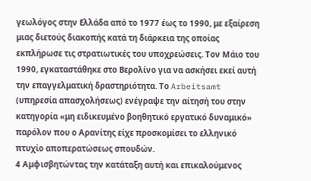γεωλόγος στην Ελλάδα από το 1977 έως το 1990, με εξαίρεση μιας διετούς διακοπής κατά τη διάρκεια της οποίας εκπλήρωσε τις στρατιωτικές του υποχρεώσεις. Τον Μάιο του 1990, εγκαταστάθηκε στο Βερολίνο για να ασκήσει εκεί αυτή την επαγγελματική δραστηριότητα. Το Arbeitsamt (υπηρεσία απασχολήσεως) ενέγραψε την αίτησή του στην κατηγορία «μη ειδικευμένο βοηθητικό εργατικό δυναμικό» παρόλον που ο Αρανίτης είχε προσκομίσει το ελληνικό πτυχίο αποπερατώσεως σπουδών.
4 Αμφισβητώντας την κατάταξη αυτή και επικαλούμενος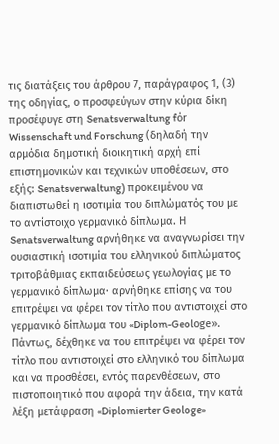τις διατάξεις του άρθρου 7, παράγραφος 1, (3) της οδηγίας, ο προσφεύγων στην κύρια δίκη προσέφυγε στη Senatsverwaltung fόr Wissenschaft und Forschung (δηλαδή την αρμόδια δημοτική διοικητική αρχή επί επιστημονικών και τεχνικών υποθέσεων, στο εξής: Senatsverwaltung) προκειμένου να διαπιστωθεί η ισοτιμία του διπλώματός του με το αντίστοιχο γερμανικό δίπλωμα. Η Senatsverwaltung αρνήθηκε να αναγνωρίσει την ουσιαστική ισοτιμία του ελληνικού διπλώματος τριτοβάθμιας εκπαιδεύσεως γεωλογίας με το γερμανικό δίπλωμα· αρνήθηκε επίσης να του επιτρέψει να φέρει τον τίτλο που αντιστοιχεί στο γερμανικό δίπλωμα του «Diplom-Geolοge». Πάντως, δέχθηκε να του επιτρέψει να φέρει τον τίτλο που αντιστοιχεί στο ελληνικό του δίπλωμα και να προσθέσει, εντός παρενθέσεων, στο πιστοποιητικό που αφορά την άδεια, την κατά λέξη μετάφραση «Diplomierter Geologe»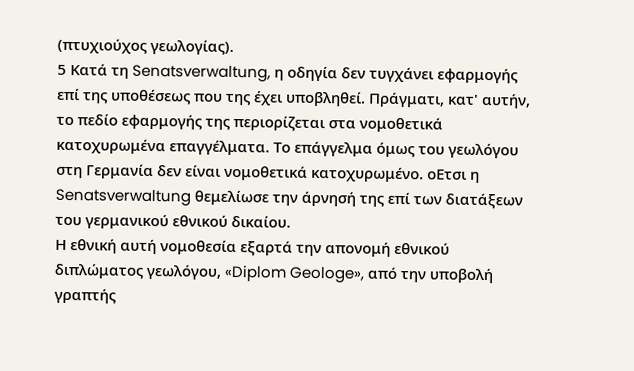(πτυχιούχος γεωλογίας).
5 Κατά τη Senatsverwaltung, η οδηγία δεν τυγχάνει εφαρμογής επί της υποθέσεως που της έχει υποβληθεί. Πράγματι, κατ' αυτήν, το πεδίο εφαρμογής της περιορίζεται στα νομοθετικά κατοχυρωμένα επαγγέλματα. Το επάγγελμα όμως του γεωλόγου στη Γερμανία δεν είναι νομοθετικά κατοχυρωμένο. οΕτσι η Senatsverwaltung θεμελίωσε την άρνησή της επί των διατάξεων του γερμανικού εθνικού δικαίου.
Η εθνική αυτή νομοθεσία εξαρτά την απονομή εθνικού διπλώματος γεωλόγου, «Diplom Geologe», από την υποβολή γραπτής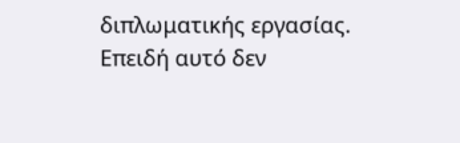διπλωματικής εργασίας. Επειδή αυτό δεν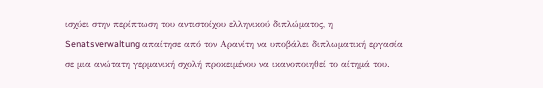ισχύει στην περίπτωση του αντιστοίχου ελληνικού διπλώματος, η Senatsverwaltung απαίτησε από τον Αρανίτη να υποβάλει διπλωματική εργασία σε μια ανώτατη γερμανική σχολή προκειμένου να ικανοποιηθεί το αίτημά του.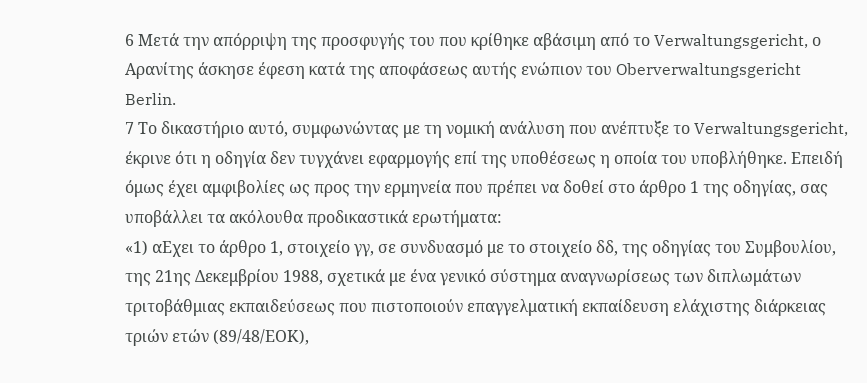6 Μετά την απόρριψη της προσφυγής του που κρίθηκε αβάσιμη από το Verwaltungsgericht, ο Αρανίτης άσκησε έφεση κατά της αποφάσεως αυτής ενώπιον του Oberverwaltungsgericht Berlin.
7 Το δικαστήριο αυτό, συμφωνώντας με τη νομική ανάλυση που ανέπτυξε το Verwaltungsgericht, έκρινε ότι η οδηγία δεν τυγχάνει εφαρμογής επί της υποθέσεως η οποία του υποβλήθηκε. Επειδή όμως έχει αμφιβολίες ως προς την ερμηνεία που πρέπει να δοθεί στο άρθρο 1 της οδηγίας, σας υποβάλλει τα ακόλουθα προδικαστικά ερωτήματα:
«1) αΕχει το άρθρο 1, στοιχείο γγ, σε συνδυασμό με το στοιχείο δδ, της οδηγίας του Συμβουλίου, της 21ης Δεκεμβρίου 1988, σχετικά με ένα γενικό σύστημα αναγνωρίσεως των διπλωμάτων τριτοβάθμιας εκπαιδεύσεως που πιστοποιούν επαγγελματική εκπαίδευση ελάχιστης διάρκειας τριών ετών (89/48/ΕΟΚ),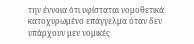την έννοια ότι υφίσταται νομοθετικά κατοχυρωμένο επάγγελμα όταν δεν υπάρχουν μεν νομικές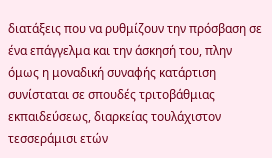διατάξεις που να ρυθμίζουν την πρόσβαση σε ένα επάγγελμα και την άσκησή του, πλην όμως η μοναδική συναφής κατάρτιση συνίσταται σε σπουδές τριτοβάθμιας εκπαιδεύσεως, διαρκείας τουλάχιστον τεσσεράμισι ετών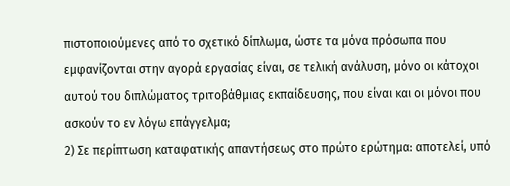πιστοποιούμενες από το σχετικό δίπλωμα, ώστε τα μόνα πρόσωπα που εμφανίζονται στην αγορά εργασίας είναι, σε τελική ανάλυση, μόνο οι κάτοχοι αυτού του διπλώματος τριτοβάθμιας εκπαίδευσης, που είναι και οι μόνοι που ασκούν το εν λόγω επάγγελμα;
2) Σε περίπτωση καταφατικής απαντήσεως στο πρώτο ερώτημα: αποτελεί, υπό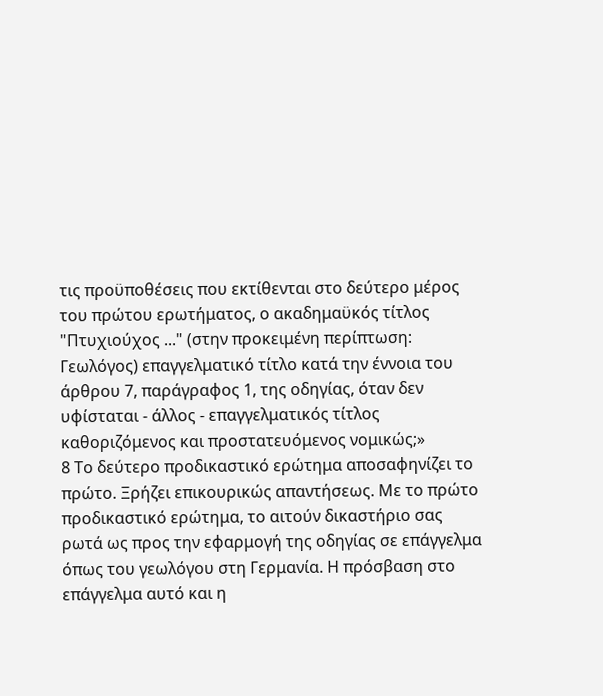τις προϋποθέσεις που εκτίθενται στο δεύτερο μέρος του πρώτου ερωτήματος, ο ακαδημαϋκός τίτλος "Πτυχιούχος ..." (στην προκειμένη περίπτωση: Γεωλόγος) επαγγελματικό τίτλο κατά την έννοια του άρθρου 7, παράγραφος 1, της οδηγίας, όταν δεν υφίσταται - άλλος - επαγγελματικός τίτλος καθοριζόμενος και προστατευόμενος νομικώς;»
8 To δεύτερο προδικαστικό ερώτημα αποσαφηνίζει το πρώτο. Ξρήζει επικουρικώς απαντήσεως. Με το πρώτο προδικαστικό ερώτημα, το αιτούν δικαστήριο σας ρωτά ως προς την εφαρμογή της οδηγίας σε επάγγελμα όπως του γεωλόγου στη Γερμανία. Η πρόσβαση στο επάγγελμα αυτό και η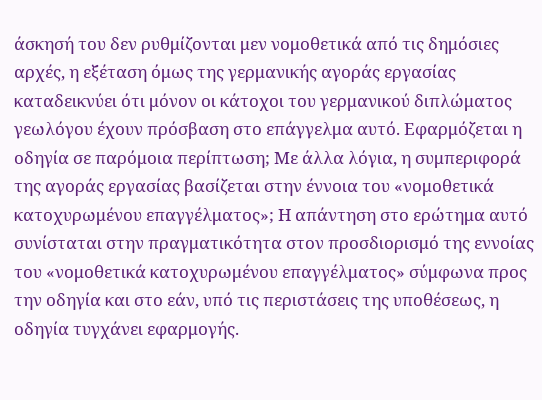άσκησή του δεν ρυθμίζονται μεν νομοθετικά από τις δημόσιες αρχές, η εξέταση όμως της γερμανικής αγοράς εργασίας καταδεικνύει ότι μόνον οι κάτοχοι του γερμανικού διπλώματος γεωλόγου έχουν πρόσβαση στο επάγγελμα αυτό. Εφαρμόζεται η οδηγία σε παρόμοια περίπτωση; Με άλλα λόγια, η συμπεριφορά της αγοράς εργασίας βασίζεται στην έννοια του «νομοθετικά κατοχυρωμένου επαγγέλματος»; Η απάντηση στο ερώτημα αυτό συνίσταται στην πραγματικότητα στον προσδιορισμό της εννοίας του «νομοθετικά κατοχυρωμένου επαγγέλματος» σύμφωνα προς την οδηγία και στο εάν, υπό τις περιστάσεις της υποθέσεως, η οδηγία τυγχάνει εφαρμογής.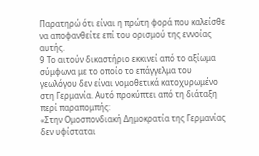Παρατηρώ ότι είναι η πρώτη φορά που καλείσθε να αποφανθείτε επί του ορισμού της εννοίας αυτής.
9 Το αιτούν δικαστήριο εκκινεί από το αξίωμα σύμφωνα με το οποίο το επάγγελμα του γεωλόγου δεν είναι νομοθετικά κατοχυρωμένο στη Γερμανία. Αυτό προκύπτει από τη διάταξη περί παραπομπής:
«Στην Ομοσπονδιακή Δημοκρατία της Γερμανίας δεν υφίσταται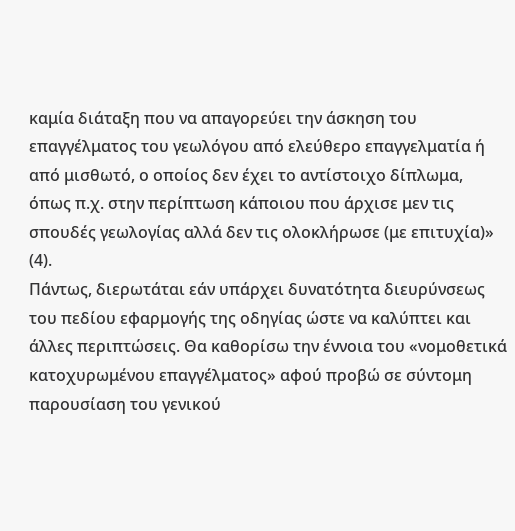καμία διάταξη που να απαγορεύει την άσκηση του επαγγέλματος του γεωλόγου από ελεύθερο επαγγελματία ή από μισθωτό, ο οποίος δεν έχει το αντίστοιχο δίπλωμα, όπως π.χ. στην περίπτωση κάποιου που άρχισε μεν τις σπουδές γεωλογίας αλλά δεν τις ολοκλήρωσε (με επιτυχία)» (4).
Πάντως, διερωτάται εάν υπάρχει δυνατότητα διευρύνσεως του πεδίου εφαρμογής της οδηγίας ώστε να καλύπτει και άλλες περιπτώσεις. Θα καθορίσω την έννοια του «νομοθετικά κατοχυρωμένου επαγγέλματος» αφού προβώ σε σύντομη παρουσίαση του γενικού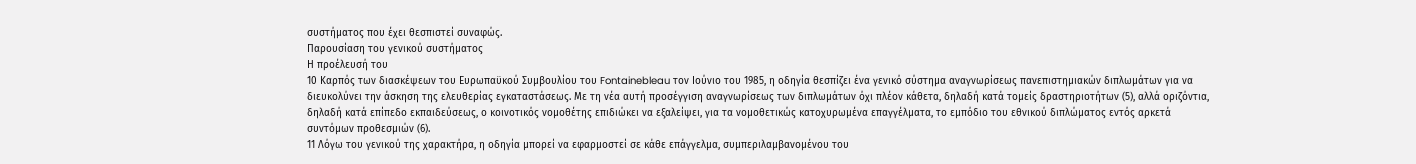συστήματος που έχει θεσπιστεί συναφώς.
Παρουσίαση του γενικού συστήματος
Η προέλευσή του
10 Καρπός των διασκέψεων του Ευρωπαϋκού Συμβουλίου του Fontainebleau τον Ιούνιο του 1985, η οδηγία θεσπίζει ένα γενικό σύστημα αναγνωρίσεως πανεπιστημιακών διπλωμάτων για να διευκολύνει την άσκηση της ελευθερίας εγκαταστάσεως. Με τη νέα αυτή προσέγγιση αναγνωρίσεως των διπλωμάτων όχι πλέον κάθετα, δηλαδή κατά τομείς δραστηριοτήτων (5), αλλά οριζόντια, δηλαδή κατά επίπεδο εκπαιδεύσεως, ο κοινοτικός νομοθέτης επιδιώκει να εξαλείψει, για τα νομοθετικώς κατοχυρωμένα επαγγέλματα, το εμπόδιο του εθνικού διπλώματος εντός αρκετά συντόμων προθεσμιών (6).
11 Λόγω του γενικού της χαρακτήρα, η οδηγία μπορεί να εφαρμοστεί σε κάθε επάγγελμα, συμπεριλαμβανομένου του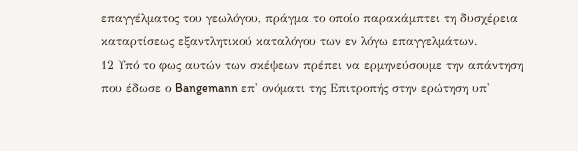επαγγέλματος του γεωλόγου, πράγμα το οποίο παρακάμπτει τη δυσχέρεια καταρτίσεως εξαντλητικού καταλόγου των εν λόγω επαγγελμάτων.
12 Υπό το φως αυτών των σκέψεων πρέπει να ερμηνεύσουμε την απάντηση που έδωσε ο Bangemann επ' ονόματι της Επιτροπής στην ερώτηση υπ'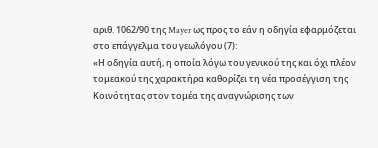αριθ. 1062/90 της Mayer ως προς το εάν η οδηγία εφαρμόζεται στο επάγγελμα του γεωλόγου (7):
«Η οδηγία αυτή, η οποία λόγω του γενικού της και όχι πλέον τομεακού της χαρακτήρα καθορίζει τη νέα προσέγγιση της Κοινότητας στον τομέα της αναγνώρισης των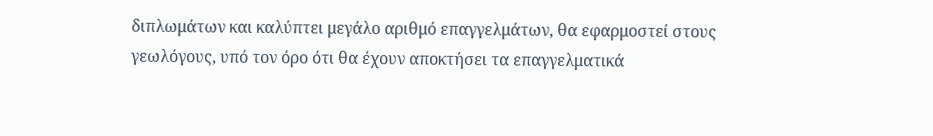διπλωμάτων και καλύπτει μεγάλο αριθμό επαγγελμάτων, θα εφαρμοστεί στους γεωλόγους, υπό τον όρο ότι θα έχουν αποκτήσει τα επαγγελματικά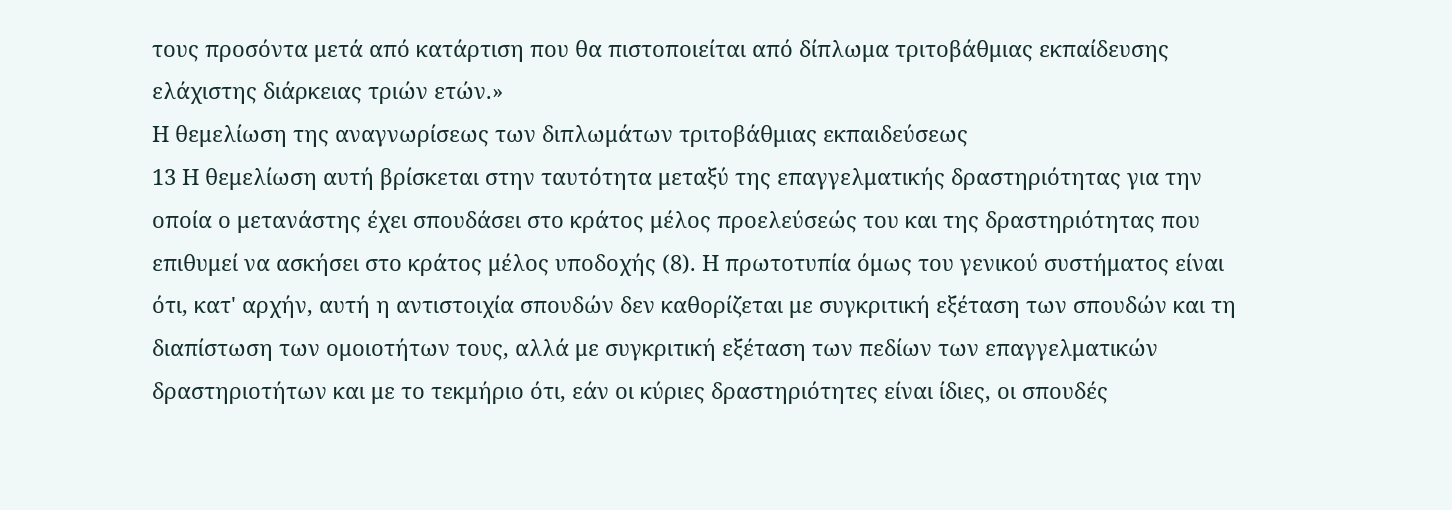τους προσόντα μετά από κατάρτιση που θα πιστοποιείται από δίπλωμα τριτοβάθμιας εκπαίδευσης ελάχιστης διάρκειας τριών ετών.»
Η θεμελίωση της αναγνωρίσεως των διπλωμάτων τριτοβάθμιας εκπαιδεύσεως
13 Η θεμελίωση αυτή βρίσκεται στην ταυτότητα μεταξύ της επαγγελματικής δραστηριότητας για την οποία ο μετανάστης έχει σπουδάσει στο κράτος μέλος προελεύσεώς του και της δραστηριότητας που επιθυμεί να ασκήσει στο κράτος μέλος υποδοχής (8). Η πρωτοτυπία όμως του γενικού συστήματος είναι ότι, κατ' αρχήν, αυτή η αντιστοιχία σπουδών δεν καθορίζεται με συγκριτική εξέταση των σπουδών και τη διαπίστωση των ομοιοτήτων τους, αλλά με συγκριτική εξέταση των πεδίων των επαγγελματικών δραστηριοτήτων και με το τεκμήριο ότι, εάν οι κύριες δραστηριότητες είναι ίδιες, οι σπουδές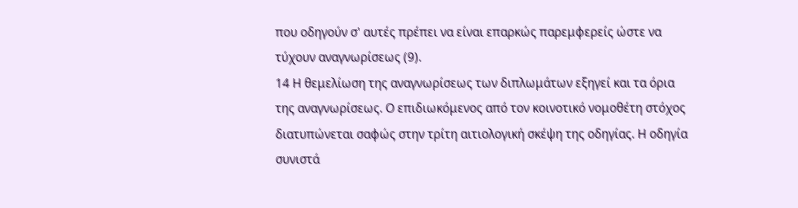που οδηγούν σ' αυτές πρέπει να είναι επαρκώς παρεμφερείς ώστε να τύχουν αναγνωρίσεως (9).
14 Η θεμελίωση της αναγνωρίσεως των διπλωμάτων εξηγεί και τα όρια της αναγνωρίσεως. Ο επιδιωκόμενος από τον κοινοτικό νομοθέτη στόχος διατυπώνεται σαφώς στην τρίτη αιτιολογική σκέψη της οδηγίας. Η οδηγία συνιστά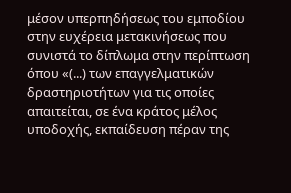μέσον υπερπηδήσεως του εμποδίου στην ευχέρεια μετακινήσεως που συνιστά το δίπλωμα στην περίπτωση όπου «(...) των επαγγελματικών δραστηριοτήτων για τις οποίες απαιτείται, σε ένα κράτος μέλος υποδοχής, εκπαίδευση πέραν της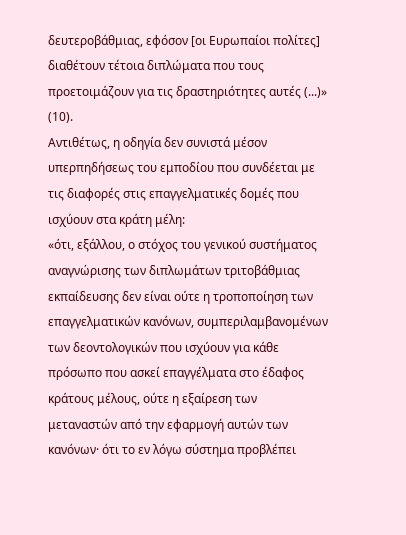δευτεροβάθμιας, εφόσον [οι Ευρωπαίοι πολίτες] διαθέτουν τέτοια διπλώματα που τους προετοιμάζουν για τις δραστηριότητες αυτές (...)» (10).
Αντιθέτως, η οδηγία δεν συνιστά μέσον υπερπηδήσεως του εμποδίου που συνδέεται με τις διαφορές στις επαγγελματικές δομές που ισχύουν στα κράτη μέλη:
«ότι, εξάλλου, ο στόχος του γενικού συστήματος αναγνώρισης των διπλωμάτων τριτοβάθμιας εκπαίδευσης δεν είναι ούτε η τροποποίηση των επαγγελματικών κανόνων, συμπεριλαμβανομένων των δεοντολογικών που ισχύουν για κάθε πρόσωπο που ασκεί επαγγέλματα στο έδαφος κράτους μέλους, ούτε η εξαίρεση των μεταναστών από την εφαρμογή αυτών των κανόνων· ότι το εν λόγω σύστημα προβλέπει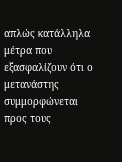απλώς κατάλληλα μέτρα που εξασφαλίζουν ότι ο μετανάστης συμμορφώνεται προς τους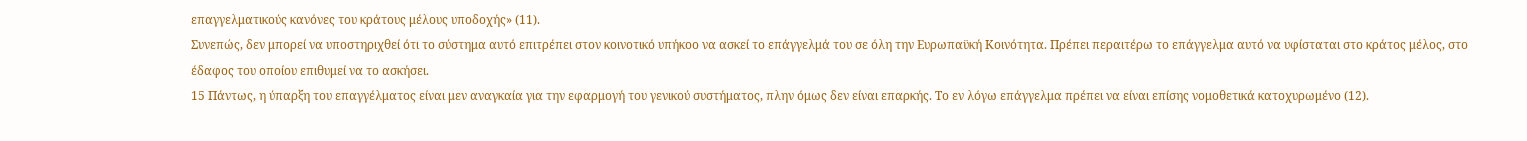επαγγελματικούς κανόνες του κράτους μέλους υποδοχής» (11).
Συνεπώς, δεν μπορεί να υποστηριχθεί ότι το σύστημα αυτό επιτρέπει στον κοινοτικό υπήκοο να ασκεί το επάγγελμά του σε όλη την Ευρωπαϋκή Κοινότητα. Πρέπει περαιτέρω το επάγγελμα αυτό να υφίσταται στο κράτος μέλος, στο έδαφος του οποίου επιθυμεί να το ασκήσει.
15 Πάντως, η ύπαρξη του επαγγέλματος είναι μεν αναγκαία για την εφαρμογή του γενικού συστήματος, πλην όμως δεν είναι επαρκής. Το εν λόγω επάγγελμα πρέπει να είναι επίσης νομοθετικά κατοχυρωμένο (12).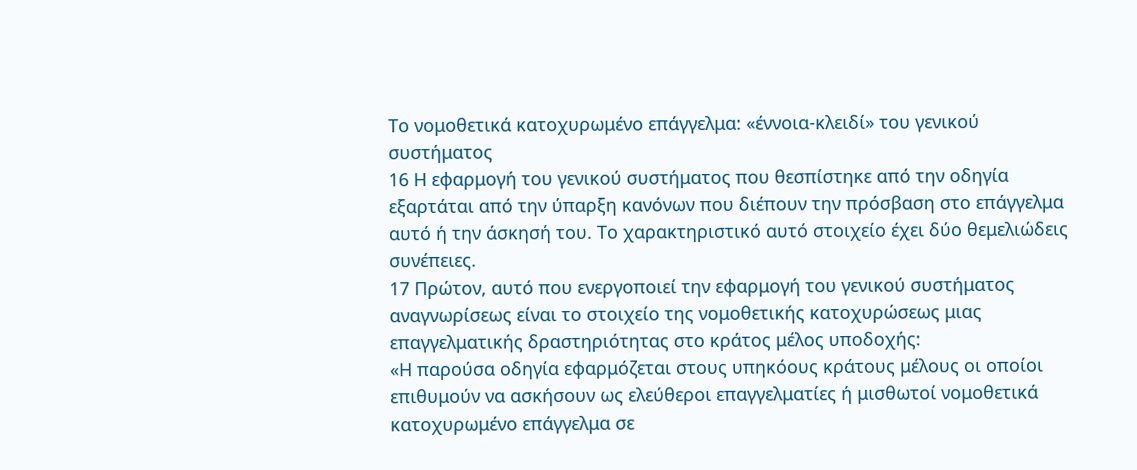Το νομοθετικά κατοχυρωμένο επάγγελμα: «έννοια-κλειδί» του γενικού συστήματος
16 Η εφαρμογή του γενικού συστήματος που θεσπίστηκε από την οδηγία εξαρτάται από την ύπαρξη κανόνων που διέπουν την πρόσβαση στο επάγγελμα αυτό ή την άσκησή του. Το χαρακτηριστικό αυτό στοιχείο έχει δύο θεμελιώδεις συνέπειες.
17 Πρώτον, αυτό που ενεργοποιεί την εφαρμογή του γενικού συστήματος αναγνωρίσεως είναι το στοιχείο της νομοθετικής κατοχυρώσεως μιας επαγγελματικής δραστηριότητας στο κράτος μέλος υποδοχής:
«Η παρούσα οδηγία εφαρμόζεται στους υπηκόους κράτους μέλους οι οποίοι επιθυμούν να ασκήσουν ως ελεύθεροι επαγγελματίες ή μισθωτοί νομοθετικά κατοχυρωμένο επάγγελμα σε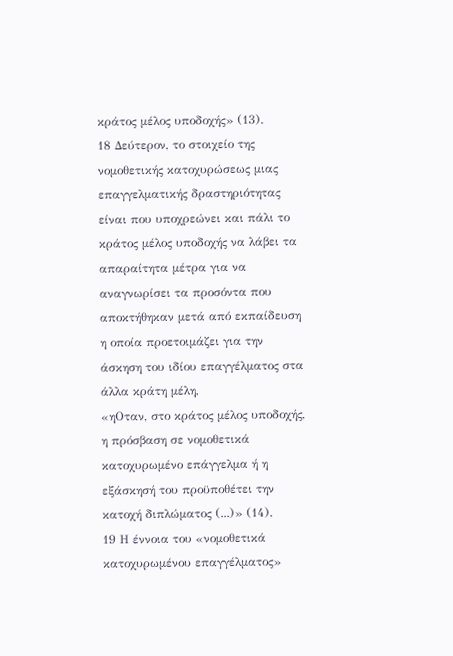κράτος μέλος υποδοχής» (13).
18 Δεύτερον, το στοιχείο της νομοθετικής κατοχυρώσεως μιας επαγγελματικής δραστηριότητας είναι που υποχρεώνει και πάλι το κράτος μέλος υποδοχής να λάβει τα απαραίτητα μέτρα για να αναγνωρίσει τα προσόντα που αποκτήθηκαν μετά από εκπαίδευση η οποία προετοιμάζει για την άσκηση του ιδίου επαγγέλματος στα άλλα κράτη μέλη,
«ηΟταν, στο κράτος μέλος υποδοχής, η πρόσβαση σε νομοθετικά κατοχυρωμένο επάγγελμα ή η εξάσκησή του προϋποθέτει την κατοχή διπλώματος (...)» (14).
19 Η έννοια του «νομοθετικά κατοχυρωμένου επαγγέλματος»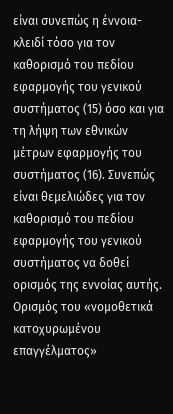είναι συνεπώς η έννοια-κλειδί τόσο για τον καθορισμό του πεδίου εφαρμογής του γενικού συστήματος (15) όσο και για τη λήψη των εθνικών μέτρων εφαρμογής του συστήματος (16). Συνεπώς είναι θεμελιώδες για τον καθορισμό του πεδίου εφαρμογής του γενικού συστήματος να δοθεί ορισμός της εννοίας αυτής.
Ορισμός του «νομοθετικά κατοχυρωμένου επαγγέλματος»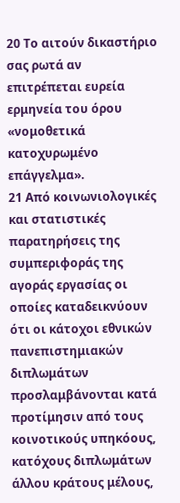20 Το αιτούν δικαστήριο σας ρωτά αν επιτρέπεται ευρεία ερμηνεία του όρου «νομοθετικά κατοχυρωμένο επάγγελμα».
21 Από κοινωνιολογικές και στατιστικές παρατηρήσεις της συμπεριφοράς της αγοράς εργασίας οι οποίες καταδεικνύουν ότι οι κάτοχοι εθνικών πανεπιστημιακών διπλωμάτων προσλαμβάνονται κατά προτίμησιν από τους κοινοτικούς υπηκόους, κατόχους διπλωμάτων άλλου κράτους μέλους,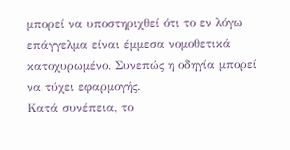μπορεί να υποστηριχθεί ότι το εν λόγω επάγγελμα είναι έμμεσα νομοθετικά κατοχυρωμένο. Συνεπώς η οδηγία μπορεί να τύχει εφαρμογής.
Κατά συνέπεια, το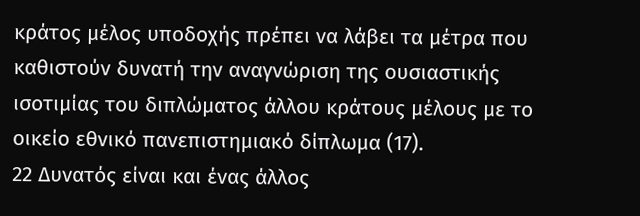κράτος μέλος υποδοχής πρέπει να λάβει τα μέτρα που καθιστούν δυνατή την αναγνώριση της ουσιαστικής ισοτιμίας του διπλώματος άλλου κράτους μέλους με το οικείο εθνικό πανεπιστημιακό δίπλωμα (17).
22 Δυνατός είναι και ένας άλλος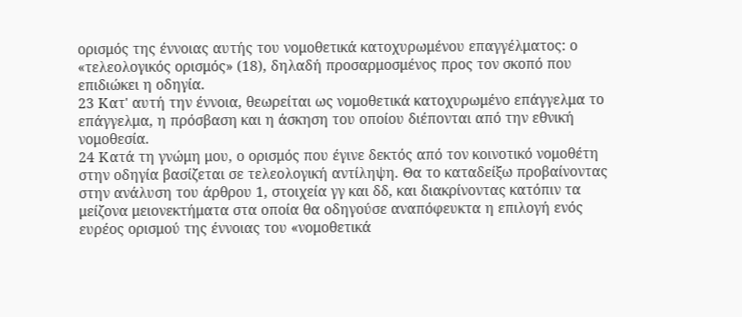ορισμός της έννοιας αυτής του νομοθετικά κατοχυρωμένου επαγγέλματος: ο «τελεολογικός ορισμός» (18), δηλαδή προσαρμοσμένος προς τον σκοπό που επιδιώκει η οδηγία.
23 Κατ' αυτή την έννοια, θεωρείται ως νομοθετικά κατοχυρωμένο επάγγελμα το επάγγελμα, η πρόσβαση και η άσκηση του οποίου διέπονται από την εθνική νομοθεσία.
24 Κατά τη γνώμη μου, ο ορισμός που έγινε δεκτός από τον κοινοτικό νομοθέτη στην οδηγία βασίζεται σε τελεολογική αντίληψη. Θα το καταδείξω προβαίνοντας στην ανάλυση του άρθρου 1, στοιχεία γγ και δδ, και διακρίνοντας κατόπιν τα μείζονα μειονεκτήματα στα οποία θα οδηγούσε αναπόφευκτα η επιλογή ενός ευρέος ορισμού της έννοιας του «νομοθετικά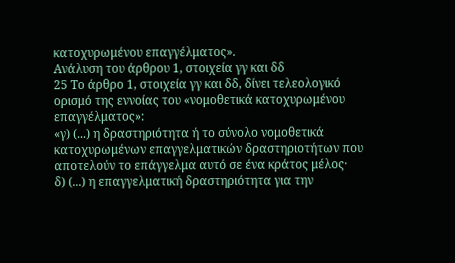κατοχυρωμένου επαγγέλματος».
Ανάλυση του άρθρου 1, στοιχεία γγ και δδ
25 Το άρθρο 1, στοιχεία γγ και δδ, δίνει τελεολογικό ορισμό της εννοίας του «νομοθετικά κατοχυρωμένου επαγγέλματος»:
«γ) (...) η δραστηριότητα ή το σύνολο νομοθετικά κατοχυρωμένων επαγγελματικών δραστηριοτήτων που αποτελούν το επάγγελμα αυτό σε ένα κράτος μέλος·
δ) (...) η επαγγελματική δραστηριότητα για την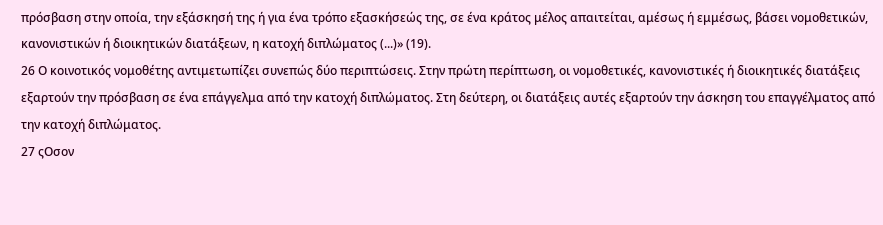πρόσβαση στην οποία, την εξάσκησή της ή για ένα τρόπο εξασκήσεώς της, σε ένα κράτος μέλος απαιτείται, αμέσως ή εμμέσως, βάσει νομοθετικών, κανονιστικών ή διοικητικών διατάξεων, η κατοχή διπλώματος (...)» (19).
26 Ο κοινοτικός νομοθέτης αντιμετωπίζει συνεπώς δύο περιπτώσεις. Στην πρώτη περίπτωση, οι νομοθετικές, κανονιστικές ή διοικητικές διατάξεις εξαρτούν την πρόσβαση σε ένα επάγγελμα από την κατοχή διπλώματος. Στη δεύτερη, οι διατάξεις αυτές εξαρτούν την άσκηση του επαγγέλματος από την κατοχή διπλώματος.
27 ςΟσον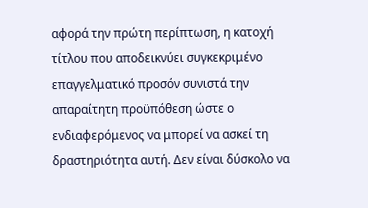αφορά την πρώτη περίπτωση, η κατοχή τίτλου που αποδεικνύει συγκεκριμένο επαγγελματικό προσόν συνιστά την απαραίτητη προϋπόθεση ώστε ο ενδιαφερόμενος να μπορεί να ασκεί τη δραστηριότητα αυτή. Δεν είναι δύσκολο να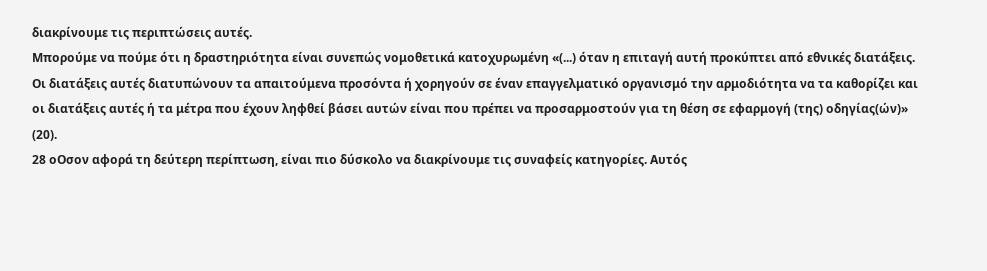διακρίνουμε τις περιπτώσεις αυτές.
Μπορούμε να πούμε ότι η δραστηριότητα είναι συνεπώς νομοθετικά κατοχυρωμένη «(...) όταν η επιταγή αυτή προκύπτει από εθνικές διατάξεις. Οι διατάξεις αυτές διατυπώνουν τα απαιτούμενα προσόντα ή χορηγούν σε έναν επαγγελματικό οργανισμό την αρμοδιότητα να τα καθορίζει και οι διατάξεις αυτές ή τα μέτρα που έχουν ληφθεί βάσει αυτών είναι που πρέπει να προσαρμοστούν για τη θέση σε εφαρμογή (της) οδηγίας(ών)» (20).
28 οΟσον αφορά τη δεύτερη περίπτωση, είναι πιο δύσκολο να διακρίνουμε τις συναφείς κατηγορίες. Αυτός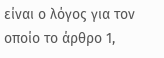είναι ο λόγος για τον οποίο το άρθρο 1,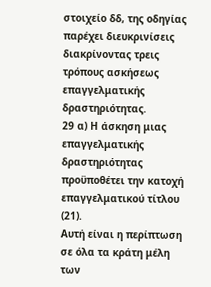στοιχείο δδ, της οδηγίας παρέχει διευκρινίσεις διακρίνοντας τρεις τρόπους ασκήσεως επαγγελματικής δραστηριότητας.
29 α) Η άσκηση μιας επαγγελματικής δραστηριότητας προϋποθέτει την κατοχή επαγγελματικού τίτλου (21).
Αυτή είναι η περίπτωση σε όλα τα κράτη μέλη των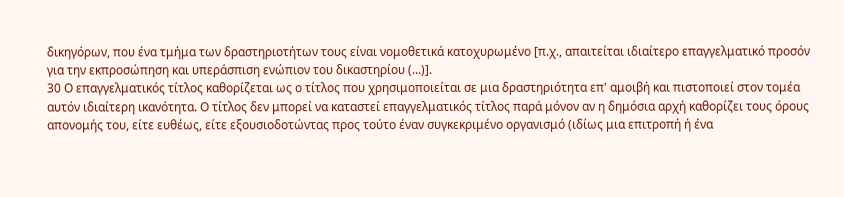δικηγόρων, που ένα τμήμα των δραστηριοτήτων τους είναι νομοθετικά κατοχυρωμένο [π.χ., απαιτείται ιδιαίτερο επαγγελματικό προσόν για την εκπροσώπηση και υπεράσπιση ενώπιον του δικαστηρίου (...)].
30 Ο επαγγελματικός τίτλος καθορίζεται ως ο τίτλος που χρησιμοποιείται σε μια δραστηριότητα επ' αμοιβή και πιστοποιεί στον τομέα αυτόν ιδιαίτερη ικανότητα. Ο τίτλος δεν μπορεί να καταστεί επαγγελματικός τίτλος παρά μόνον αν η δημόσια αρχή καθορίζει τους όρους απονομής του, είτε ευθέως, είτε εξουσιοδοτώντας προς τούτο έναν συγκεκριμένο οργανισμό (ιδίως μια επιτροπή ή ένα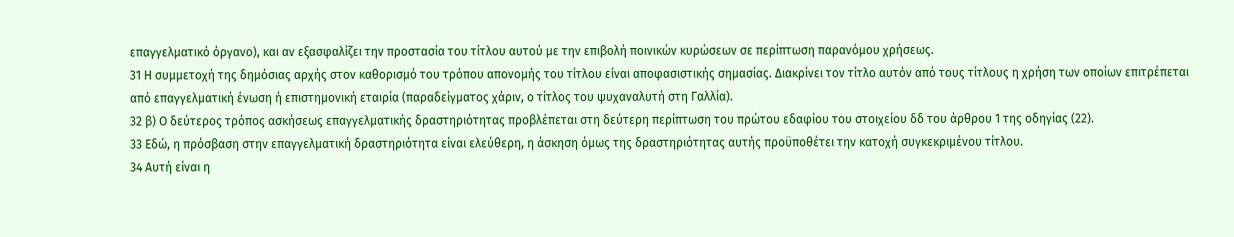επαγγελματικό όργανο), και αν εξασφαλίζει την προστασία του τίτλου αυτού με την επιβολή ποινικών κυρώσεων σε περίπτωση παρανόμου χρήσεως.
31 Η συμμετοχή της δημόσιας αρχής στον καθορισμό του τρόπου απονομής του τίτλου είναι αποφασιστικής σημασίας. Διακρίνει τον τίτλο αυτόν από τους τίτλους η χρήση των οποίων επιτρέπεται από επαγγελματική ένωση ή επιστημονική εταιρία (παραδείγματος χάριν, ο τίτλος του ψυχαναλυτή στη Γαλλία).
32 β) Ο δεύτερος τρόπος ασκήσεως επαγγελματικής δραστηριότητας προβλέπεται στη δεύτερη περίπτωση του πρώτου εδαφίου του στοιχείου δδ του άρθρου 1 της οδηγίας (22).
33 Εδώ, η πρόσβαση στην επαγγελματική δραστηριότητα είναι ελεύθερη, η άσκηση όμως της δραστηριότητας αυτής προϋποθέτει την κατοχή συγκεκριμένου τίτλου.
34 Αυτή είναι η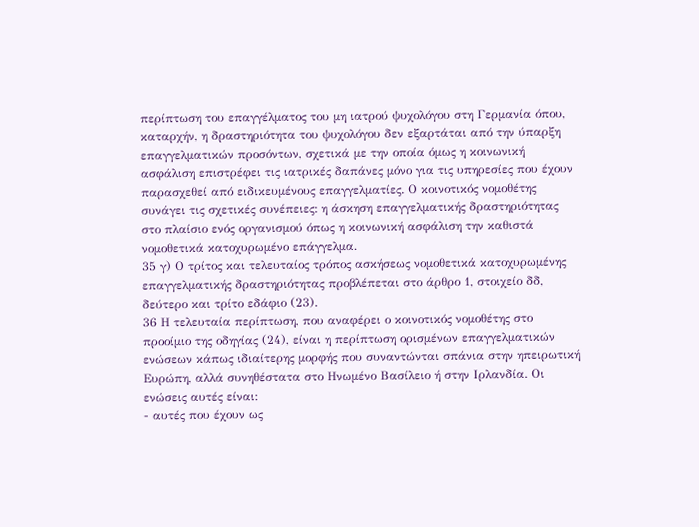περίπτωση του επαγγέλματος του μη ιατρού ψυχολόγου στη Γερμανία όπου, καταρχήν, η δραστηριότητα του ψυχολόγου δεν εξαρτάται από την ύπαρξη επαγγελματικών προσόντων, σχετικά με την οποία όμως η κοινωνική ασφάλιση επιστρέφει τις ιατρικές δαπάνες μόνο για τις υπηρεσίες που έχουν παρασχεθεί από ειδικευμένους επαγγελματίες. Ο κοινοτικός νομοθέτης συνάγει τις σχετικές συνέπειες: η άσκηση επαγγελματικής δραστηριότητας στο πλαίσιο ενός οργανισμού όπως η κοινωνική ασφάλιση την καθιστά νομοθετικά κατοχυρωμένο επάγγελμα.
35 γ) Ο τρίτος και τελευταίος τρόπος ασκήσεως νομοθετικά κατοχυρωμένης επαγγελματικής δραστηριότητας προβλέπεται στο άρθρο 1, στοιχείο δδ, δεύτερο και τρίτο εδάφιο (23).
36 Η τελευταία περίπτωση, που αναφέρει ο κοινοτικός νομοθέτης στο προοίμιο της οδηγίας (24), είναι η περίπτωση ορισμένων επαγγελματικών ενώσεων κάπως ιδιαίτερης μορφής που συναντώνται σπάνια στην ηπειρωτική Ευρώπη, αλλά συνηθέστατα στο Ηνωμένο Βασίλειο ή στην Ιρλανδία. Οι ενώσεις αυτές είναι:
- αυτές που έχουν ως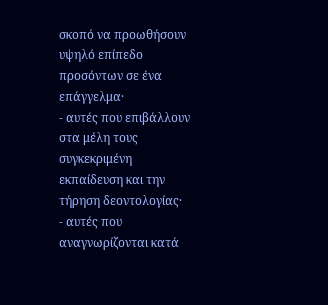σκοπό να προωθήσουν υψηλό επίπεδο προσόντων σε ένα επάγγελμα·
- αυτές που επιβάλλουν στα μέλη τους συγκεκριμένη εκπαίδευση και την τήρηση δεοντολογίας·
- αυτές που αναγνωρίζονται κατά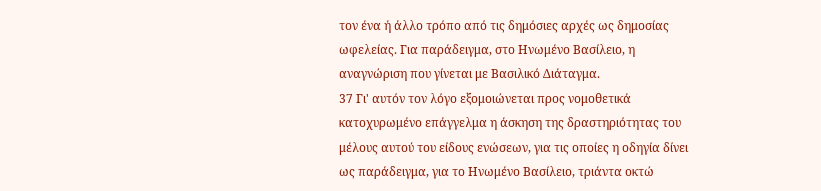τον ένα ή άλλο τρόπο από τις δημόσιες αρχές ως δημοσίας ωφελείας. Για παράδειγμα, στο Ηνωμένο Βασίλειο, η αναγνώριση που γίνεται με Βασιλικό Διάταγμα.
37 Γι' αυτόν τον λόγο εξομοιώνεται προς νομοθετικά κατοχυρωμένο επάγγελμα η άσκηση της δραστηριότητας του μέλους αυτού του είδους ενώσεων, για τις οποίες η οδηγία δίνει ως παράδειγμα, για το Ηνωμένο Βασίλειο, τριάντα οκτώ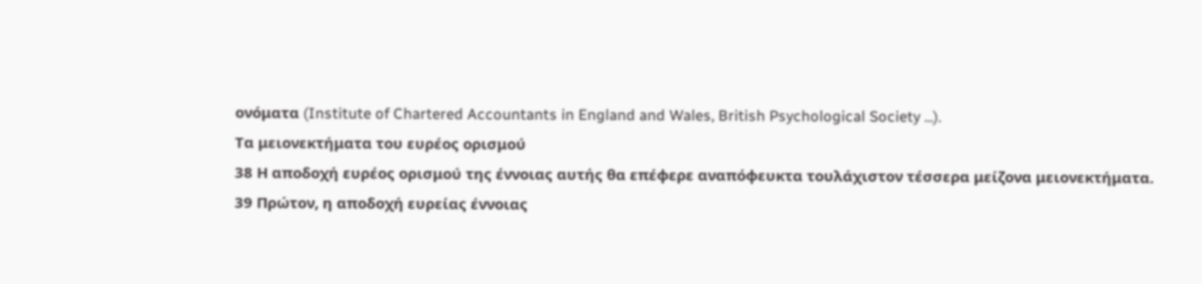ονόματα (Institute of Chartered Accountants in England and Wales, British Psychological Society ...).
Τα μειονεκτήματα του ευρέος ορισμού
38 Η αποδοχή ευρέος ορισμού της έννοιας αυτής θα επέφερε αναπόφευκτα τουλάχιστον τέσσερα μείζονα μειονεκτήματα.
39 Πρώτον, η αποδοχή ευρείας έννοιας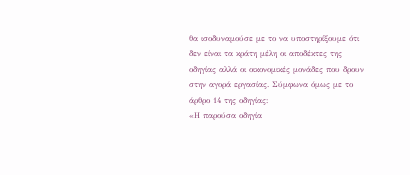θα ισοδυναμούσε με το να υποστηρίξουμε ότι δεν είναι τα κράτη μέλη οι αποδέκτες της οδηγίας αλλά οι οικονομικές μονάδες που δρουν στην αγορά εργασίας. Σύμφωνα όμως με το άρθρο 14 της οδηγίας:
«Η παρούσα οδηγία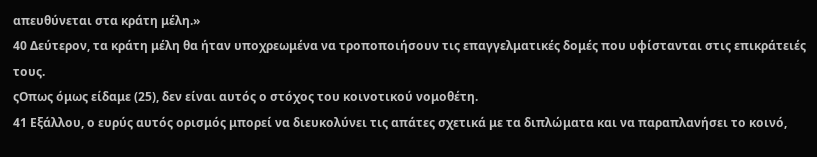απευθύνεται στα κράτη μέλη.»
40 Δεύτερον, τα κράτη μέλη θα ήταν υποχρεωμένα να τροποποιήσουν τις επαγγελματικές δομές που υφίστανται στις επικράτειές τους.
ςΟπως όμως είδαμε (25), δεν είναι αυτός ο στόχος του κοινοτικού νομοθέτη.
41 Εξάλλου, ο ευρύς αυτός ορισμός μπορεί να διευκολύνει τις απάτες σχετικά με τα διπλώματα και να παραπλανήσει το κοινό,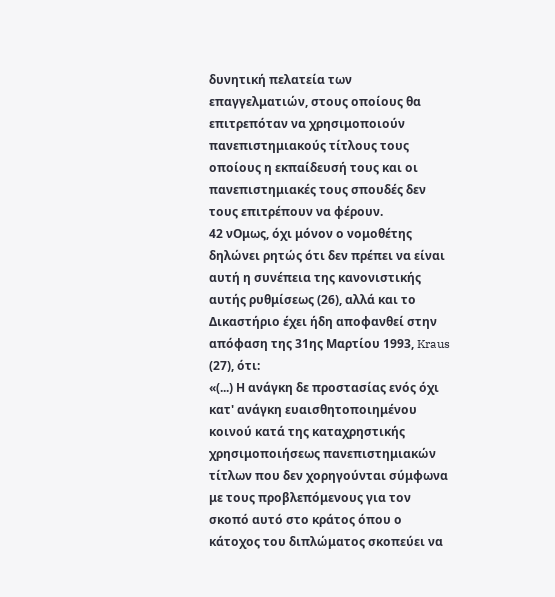δυνητική πελατεία των επαγγελματιών, στους οποίους θα επιτρεπόταν να χρησιμοποιούν πανεπιστημιακούς τίτλους τους οποίους η εκπαίδευσή τους και οι πανεπιστημιακές τους σπουδές δεν τους επιτρέπουν να φέρουν.
42 νΟμως, όχι μόνον ο νομοθέτης δηλώνει ρητώς ότι δεν πρέπει να είναι αυτή η συνέπεια της κανονιστικής αυτής ρυθμίσεως (26), αλλά και το Δικαστήριο έχει ήδη αποφανθεί στην απόφαση της 31ης Μαρτίου 1993, Kraus (27), ότι:
«(...) Η ανάγκη δε προστασίας ενός όχι κατ' ανάγκη ευαισθητοποιημένου κοινού κατά της καταχρηστικής χρησιμοποιήσεως πανεπιστημιακών τίτλων που δεν χορηγούνται σύμφωνα με τους προβλεπόμενους για τον σκοπό αυτό στο κράτος όπου ο κάτοχος του διπλώματος σκοπεύει να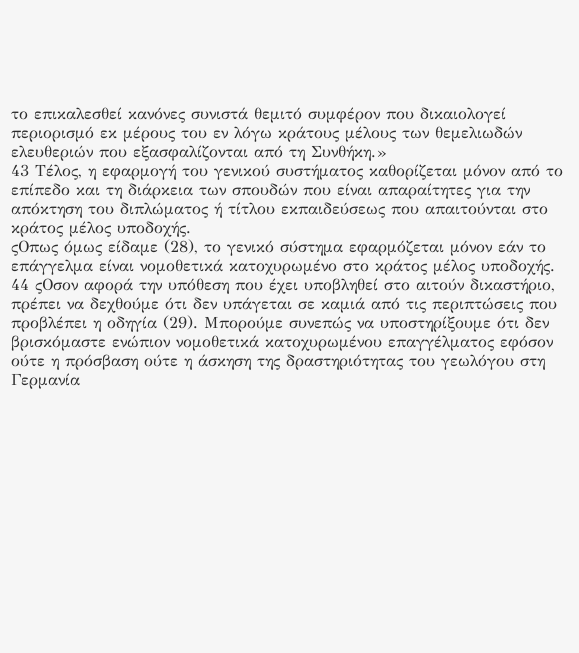το επικαλεσθεί κανόνες συνιστά θεμιτό συμφέρον που δικαιολογεί περιορισμό εκ μέρους του εν λόγω κράτους μέλους των θεμελιωδών ελευθεριών που εξασφαλίζονται από τη Συνθήκη.»
43 Τέλος, η εφαρμογή του γενικού συστήματος καθορίζεται μόνον από το επίπεδο και τη διάρκεια των σπουδών που είναι απαραίτητες για την απόκτηση του διπλώματος ή τίτλου εκπαιδεύσεως που απαιτούνται στο κράτος μέλος υποδοχής.
ςΟπως όμως είδαμε (28), το γενικό σύστημα εφαρμόζεται μόνον εάν το επάγγελμα είναι νομοθετικά κατοχυρωμένο στο κράτος μέλος υποδοχής.
44 ςΟσον αφορά την υπόθεση που έχει υποβληθεί στο αιτούν δικαστήριο, πρέπει να δεχθούμε ότι δεν υπάγεται σε καμιά από τις περιπτώσεις που προβλέπει η οδηγία (29). Μπορούμε συνεπώς να υποστηρίξουμε ότι δεν βρισκόμαστε ενώπιον νομοθετικά κατοχυρωμένου επαγγέλματος εφόσον ούτε η πρόσβαση ούτε η άσκηση της δραστηριότητας του γεωλόγου στη Γερμανία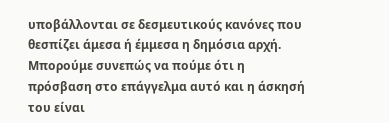υποβάλλονται σε δεσμευτικούς κανόνες που θεσπίζει άμεσα ή έμμεσα η δημόσια αρχή. Μπορούμε συνεπώς να πούμε ότι η πρόσβαση στο επάγγελμα αυτό και η άσκησή του είναι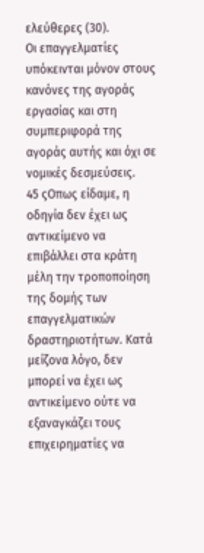ελεύθερες (30).
Οι επαγγελματίες υπόκεινται μόνον στους κανόνες της αγοράς εργασίας και στη συμπεριφορά της αγοράς αυτής και όχι σε νομικές δεσμεύσεις.
45 ςΟπως είδαμε, η οδηγία δεν έχει ως αντικείμενο να επιβάλλει στα κράτη μέλη την τροποποίηση της δομής των επαγγελματικών δραστηριοτήτων. Κατά μείζονα λόγο, δεν μπορεί να έχει ως αντικείμενο ούτε να εξαναγκάζει τους επιχειρηματίες να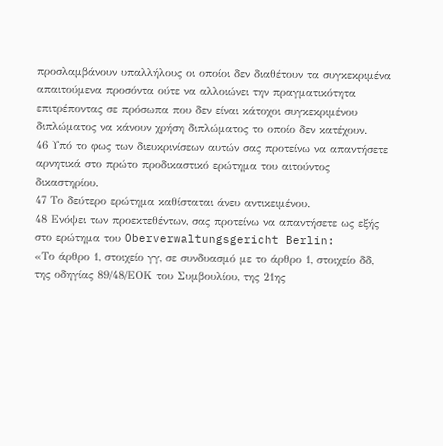προσλαμβάνουν υπαλλήλους οι οποίοι δεν διαθέτουν τα συγκεκριμένα απαιτούμενα προσόντα ούτε να αλλοιώνει την πραγματικότητα επιτρέποντας σε πρόσωπα που δεν είναι κάτοχοι συγκεκριμένου διπλώματος να κάνουν χρήση διπλώματος το οποίο δεν κατέχουν.
46 Υπό το φως των διευκρινίσεων αυτών σας προτείνω να απαντήσετε αρνητικά στο πρώτο προδικαστικό ερώτημα του αιτούντος δικαστηρίου.
47 Το δεύτερο ερώτημα καθίσταται άνευ αντικειμένου.
48 Ενόψει των προεκτεθέντων, σας προτείνω να απαντήσετε ως εξής στο ερώτημα του Oberverwaltungsgericht Berlin:
«Το άρθρο 1, στοιχείο γγ, σε συνδυασμό με το άρθρο 1, στοιχείο δδ, της οδηγίας 89/48/ΕΟΚ του Συμβουλίου, της 21ης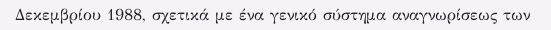Δεκεμβρίου 1988, σχετικά με ένα γενικό σύστημα αναγνωρίσεως των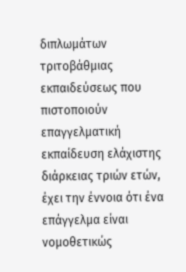διπλωμάτων τριτοβάθμιας εκπαιδεύσεως που πιστοποιούν επαγγελματική εκπαίδευση ελάχιστης διάρκειας τριών ετών, έχει την έννοια ότι ένα επάγγελμα είναι νομοθετικώς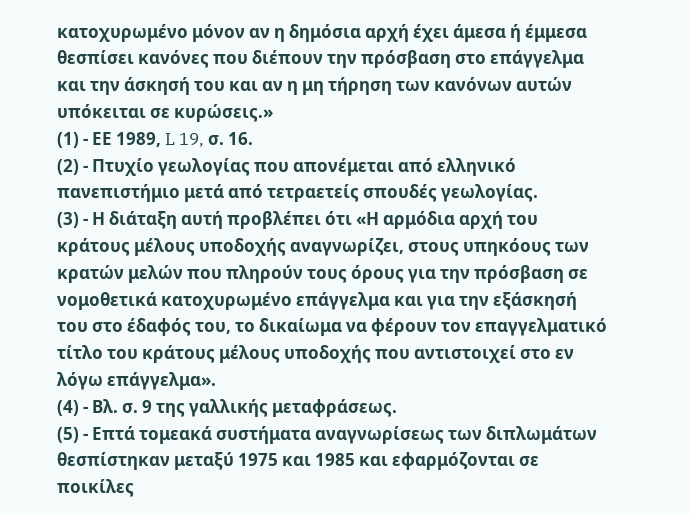κατοχυρωμένο μόνον αν η δημόσια αρχή έχει άμεσα ή έμμεσα θεσπίσει κανόνες που διέπουν την πρόσβαση στο επάγγελμα και την άσκησή του και αν η μη τήρηση των κανόνων αυτών υπόκειται σε κυρώσεις.»
(1) - ΕΕ 1989, L 19, σ. 16.
(2) - Πτυχίο γεωλογίας που απονέμεται από ελληνικό πανεπιστήμιο μετά από τετραετείς σπουδές γεωλογίας.
(3) - Η διάταξη αυτή προβλέπει ότι «Η αρμόδια αρχή του κράτους μέλους υποδοχής αναγνωρίζει, στους υπηκόους των κρατών μελών που πληρούν τους όρους για την πρόσβαση σε νομοθετικά κατοχυρωμένο επάγγελμα και για την εξάσκησή του στο έδαφός του, το δικαίωμα να φέρουν τον επαγγελματικό τίτλο του κράτους μέλους υποδοχής που αντιστοιχεί στο εν λόγω επάγγελμα».
(4) - Βλ. σ. 9 της γαλλικής μεταφράσεως.
(5) - Επτά τομεακά συστήματα αναγνωρίσεως των διπλωμάτων θεσπίστηκαν μεταξύ 1975 και 1985 και εφαρμόζονται σε ποικίλες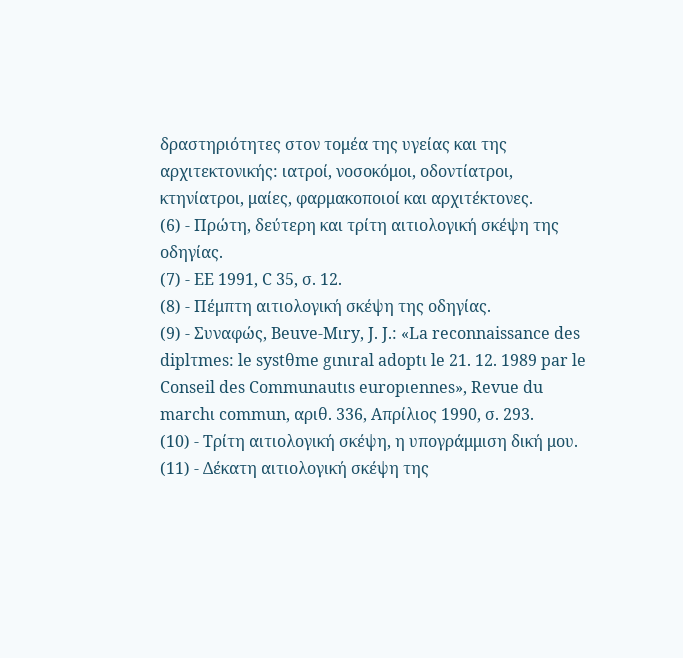δραστηριότητες στον τομέα της υγείας και της αρχιτεκτονικής: ιατροί, νοσοκόμοι, οδοντίατροι, κτηνίατροι, μαίες, φαρμακοποιοί και αρχιτέκτονες.
(6) - Πρώτη, δεύτερη και τρίτη αιτιολογική σκέψη της οδηγίας.
(7) - ΕΕ 1991, C 35, σ. 12.
(8) - Πέμπτη αιτιολογική σκέψη της οδηγίας.
(9) - Συναφώς, Beuve-Mιry, J. J.: «La reconnaissance des diplτmes: le systθme gιnιral adoptι le 21. 12. 1989 par le Conseil des Communautιs europιennes», Revue du marchι commun, αριθ. 336, Aπρίλιος 1990, σ. 293.
(10) - Τρίτη αιτιολογική σκέψη, η υπογράμμιση δική μου.
(11) - Δέκατη αιτιολογική σκέψη της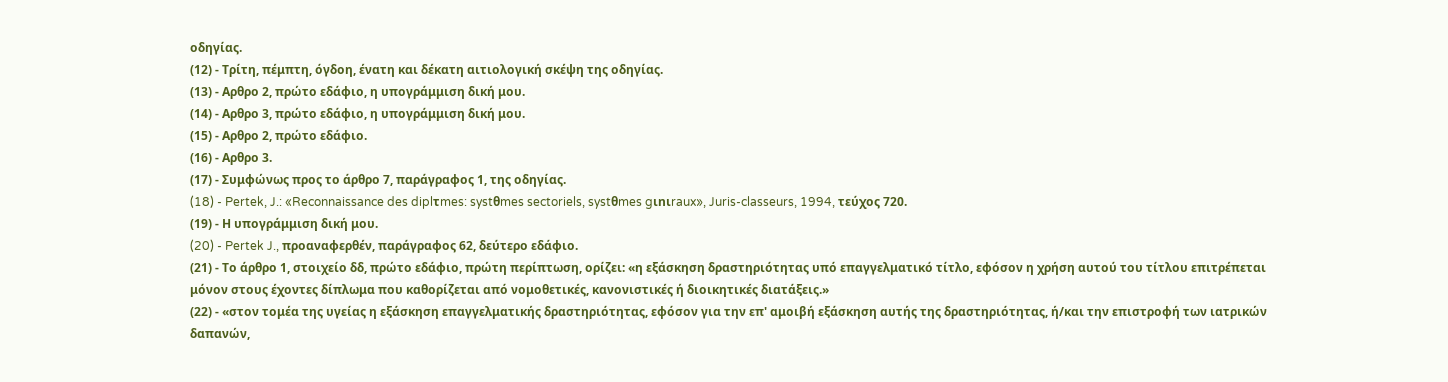οδηγίας.
(12) - Τρίτη, πέμπτη, όγδοη, ένατη και δέκατη αιτιολογική σκέψη της οδηγίας.
(13) - Αρθρο 2, πρώτο εδάφιο, η υπογράμμιση δική μου.
(14) - Αρθρο 3, πρώτο εδάφιο, η υπογράμμιση δική μου.
(15) - Αρθρο 2, πρώτο εδάφιο.
(16) - Αρθρο 3.
(17) - Συμφώνως προς το άρθρο 7, παράγραφος 1, της οδηγίας.
(18) - Pertek, J.: «Reconnaissance des diplτmes: systθmes sectoriels, systθmes gιnιraux», Juris-classeurs, 1994, τεύχος 720.
(19) - Η υπογράμμιση δική μου.
(20) - Pertek J., προαναφερθέν, παράγραφος 62, δεύτερο εδάφιο.
(21) - Το άρθρο 1, στοιχείο δδ, πρώτο εδάφιο, πρώτη περίπτωση, ορίζει: «η εξάσκηση δραστηριότητας υπό επαγγελματικό τίτλο, εφόσον η χρήση αυτού του τίτλου επιτρέπεται μόνον στους έχοντες δίπλωμα που καθορίζεται από νομοθετικές, κανονιστικές ή διοικητικές διατάξεις.»
(22) - «στον τομέα της υγείας η εξάσκηση επαγγελματικής δραστηριότητας, εφόσον για την επ' αμοιβή εξάσκηση αυτής της δραστηριότητας, ή/και την επιστροφή των ιατρικών δαπανών,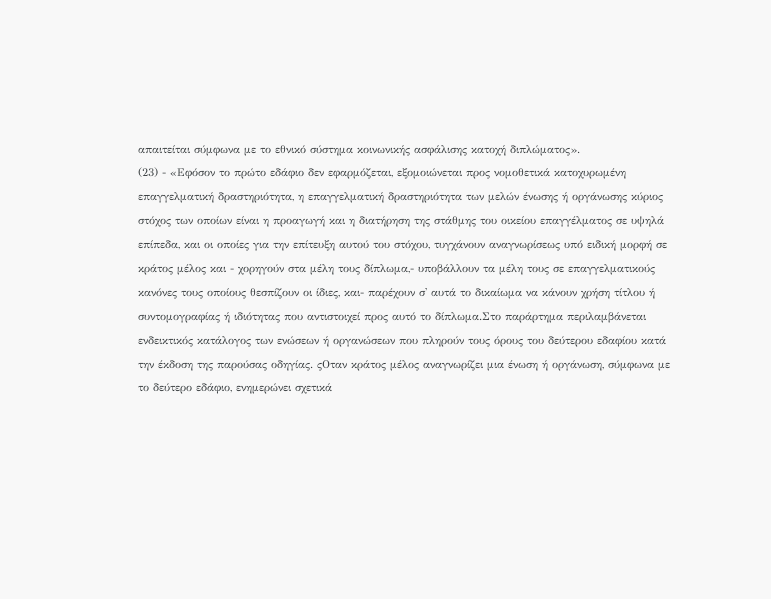απαιτείται σύμφωνα με το εθνικό σύστημα κοινωνικής ασφάλισης κατοχή διπλώματος».
(23) - «Εφόσον το πρώτο εδάφιο δεν εφαρμόζεται, εξομοιώνεται προς νομοθετικά κατοχυρωμένη επαγγελματική δραστηριότητα, η επαγγελματική δραστηριότητα των μελών ένωσης ή οργάνωσης κύριος στόχος των οποίων είναι η προαγωγή και η διατήρηση της στάθμης του οικείου επαγγέλματος σε υψηλά επίπεδα, και οι οποίες για την επίτευξη αυτού του στόχου, τυγχάνουν αναγνωρίσεως υπό ειδική μορφή σε κράτος μέλος και - χορηγούν στα μέλη τους δίπλωμα,- υποβάλλουν τα μέλη τους σε επαγγελματικούς κανόνες τους οποίους θεσπίζουν οι ίδιες, και- παρέχουν σ' αυτά το δικαίωμα να κάνουν χρήση τίτλου ή συντομογραφίας ή ιδιότητας που αντιστοιχεί προς αυτό το δίπλωμα.Στο παράρτημα περιλαμβάνεται ενδεικτικός κατάλογος των ενώσεων ή οργανώσεων που πληρούν τους όρους του δεύτερου εδαφίου κατά την έκδοση της παρούσας οδηγίας. ςΟταν κράτος μέλος αναγνωρίζει μια ένωση ή οργάνωση, σύμφωνα με το δεύτερο εδάφιο, ενημερώνει σχετικά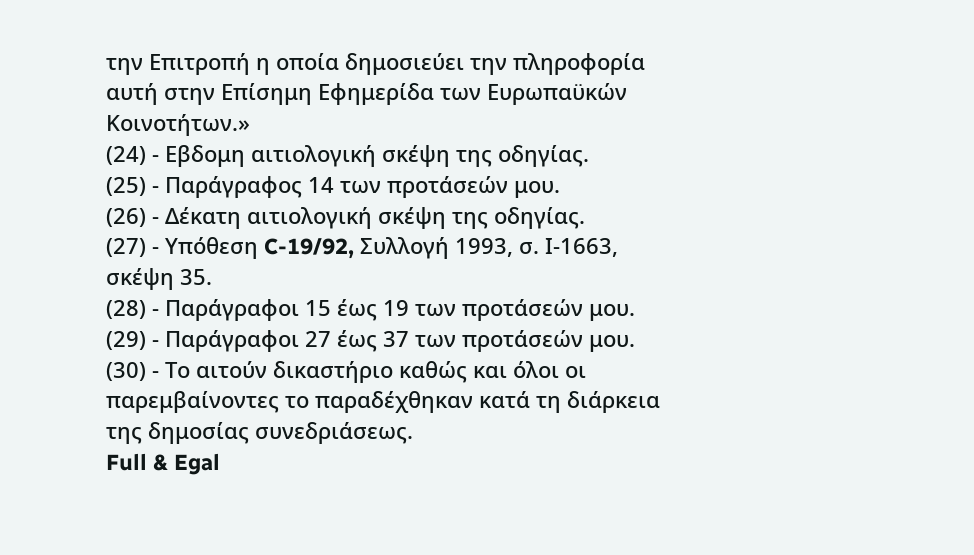την Επιτροπή η οποία δημοσιεύει την πληροφορία αυτή στην Επίσημη Εφημερίδα των Ευρωπαϋκών Κοινοτήτων.»
(24) - Εβδομη αιτιολογική σκέψη της οδηγίας.
(25) - Παράγραφος 14 των προτάσεών μου.
(26) - Δέκατη αιτιολογική σκέψη της οδηγίας.
(27) - Υπόθεση C-19/92, Συλλογή 1993, σ. Ι-1663, σκέψη 35.
(28) - Παράγραφοι 15 έως 19 των προτάσεών μου.
(29) - Παράγραφοι 27 έως 37 των προτάσεών μου.
(30) - Το αιτούν δικαστήριο καθώς και όλοι οι παρεμβαίνοντες το παραδέχθηκαν κατά τη διάρκεια της δημοσίας συνεδριάσεως.
Full & Egal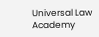Universal Law Academy